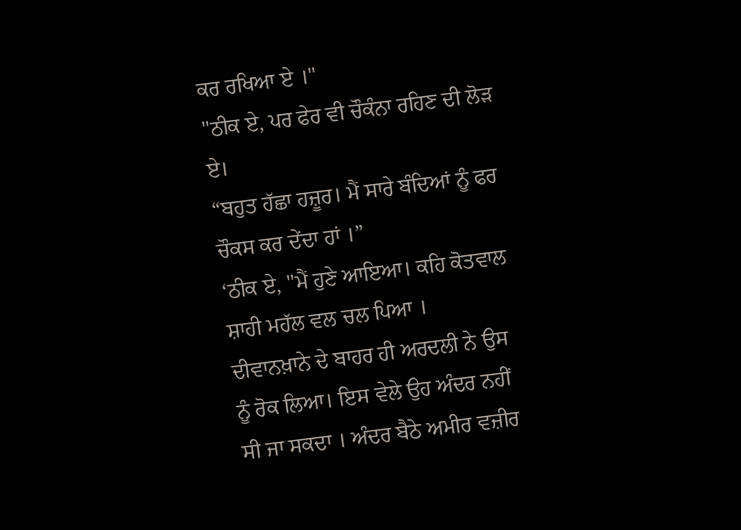ਕਰ ਰਖਿਆ ਏ ।"
"ਠੀਕ ਏ, ਪਰ ਫੇਰ ਵੀ ਚੌਕੰਨਾ ਰਹਿਣ ਦੀ ਲੋੜ ਏ।
“ਬਹੁਤ ਹੱਛਾ ਹਜ਼ੂਰ। ਮੈਂ ਸਾਰੇ ਬੰਦਿਆਂ ਨੂੰ ਫਰ ਚੌਕਸ ਕਰ ਦੇਂਦਾ ਹਾਂ ।”
‘ਠੀਕ ਏ, "ਮੈਂ ਹੁਣੇ ਆਇਆ। ਕਹਿ ਕੋਤਵਾਲ ਸ਼ਾਹੀ ਮਹੱਲ ਵਲ ਚਲ ਪਿਆ ।
ਦੀਵਾਨਖ਼ਾਨੇ ਦੇ ਬਾਹਰ ਹੀ ਅਰਦਲੀ ਨੇ ਉਸ ਨੂੰ ਰੋਕ ਲਿਆ। ਇਸ ਵੇਲੇ ਉਹ ਅੰਦਰ ਨਹੀਂ ਸੀ ਜਾ ਸਕਦਾ । ਅੰਦਰ ਬੈਠੇ ਅਮੀਰ ਵਜ਼ੀਰ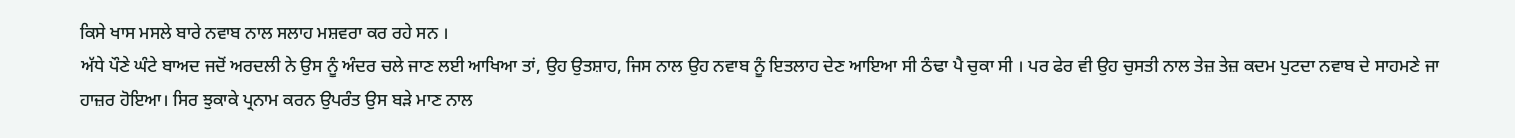ਕਿਸੇ ਖਾਸ ਮਸਲੇ ਬਾਰੇ ਨਵਾਬ ਨਾਲ ਸਲਾਹ ਮਸ਼ਵਰਾ ਕਰ ਰਹੇ ਸਨ ।
ਅੱਧੇ ਪੌਣੇ ਘੰਟੇ ਬਾਅਦ ਜਦੋਂ ਅਰਦਲੀ ਨੇ ਉਸ ਨੂੰ ਅੰਦਰ ਚਲੇ ਜਾਣ ਲਈ ਆਖਿਆ ਤਾਂ, ਉਹ ਉਤਸ਼ਾਹ, ਜਿਸ ਨਾਲ ਉਹ ਨਵਾਬ ਨੂੰ ਇਤਲਾਹ ਦੇਣ ਆਇਆ ਸੀ ਠੰਢਾ ਪੈ ਚੁਕਾ ਸੀ । ਪਰ ਫੇਰ ਵੀ ਉਹ ਚੁਸਤੀ ਨਾਲ ਤੇਜ਼ ਤੇਜ਼ ਕਦਮ ਪੁਟਦਾ ਨਵਾਬ ਦੇ ਸਾਹਮਣੇ ਜਾ ਹਾਜ਼ਰ ਹੋਇਆ। ਸਿਰ ਝੁਕਾਕੇ ਪ੍ਰਨਾਮ ਕਰਨ ਉਪਰੰਤ ਉਸ ਬੜੇ ਮਾਣ ਨਾਲ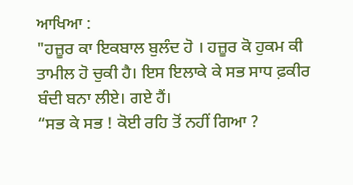ਆਖਿਆ :
"ਹਜ਼ੂਰ ਕਾ ਇਕਬਾਲ ਬੁਲੰਦ ਹੋ । ਹਜ਼ੂਰ ਕੋ ਹੁਕਮ ਕੀ ਤਾਮੀਲ ਹੋ ਚੁਕੀ ਹੈ। ਇਸ ਇਲਾਕੇ ਕੇ ਸਭ ਸਾਧ ਫ਼ਕੀਰ ਬੰਦੀ ਬਨਾ ਲੀਏ। ਗਏ ਹੈਂ।
“ਸਭ ਕੇ ਸਭ ! ਕੋਈ ਰਹਿ ਤੋਂ ਨਹੀਂ ਗਿਆ ?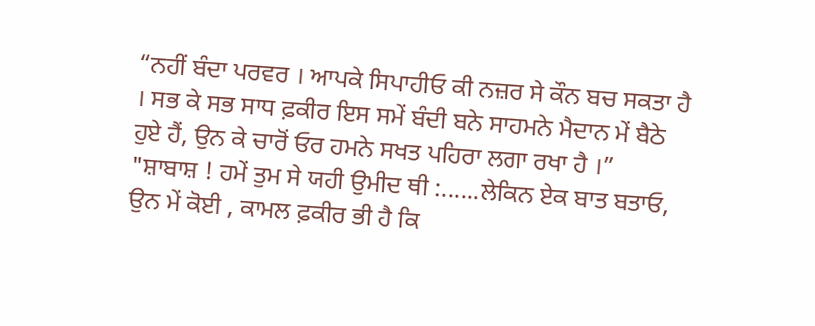“ਨਹੀਂ ਬੰਦਾ ਪਰਵਰ । ਆਪਕੇ ਸਿਪਾਹੀਓ ਕੀ ਨਜ਼ਰ ਸੇ ਕੌਨ ਬਚ ਸਕਤਾ ਹੈ । ਸਭ ਕੇ ਸਭ ਸਾਧ ਫ਼ਕੀਰ ਇਸ ਸਮੇਂ ਬੰਦੀ ਬਨੇ ਸਾਹਮਨੇ ਮੈਦਾਨ ਮੇਂ ਬੈਠੇ ਹੁਏ ਹੈਂ, ਉਨ ਕੇ ਚਾਰੋਂ ਓਰ ਹਮਨੇ ਸਖਤ ਪਹਿਰਾ ਲਗਾ ਰਖਾ ਹੈ ।”
"ਸ਼ਾਬਾਸ਼ ! ਹਮੇਂ ਤੁਮ ਸੇ ਯਹੀ ਉਮੀਦ ਥੀ :......ਲੇਕਿਨ ਏਕ ਬਾਤ ਬਤਾਓ, ਉਨ ਮੇਂ ਕੋਈ , ਕਾਮਲ ਫ਼ਕੀਰ ਭੀ ਹੈ ਕਿ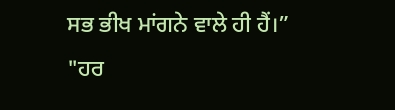ਸਭ ਭੀਖ ਮਾਂਗਨੇ ਵਾਲੇ ਹੀ ਹੈਂ।”
"ਹਰ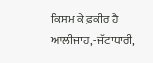ਕਿਸਮ ਕੇ ਫ਼ਕੀਰ ਹੈ ਆਲੀਜਾਹ,-ਜੱਟਾਧਾਰੀ,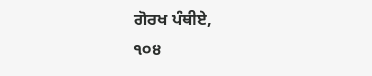ਗੋਰਖ ਪੰਥੀਏ,
੧੦੪